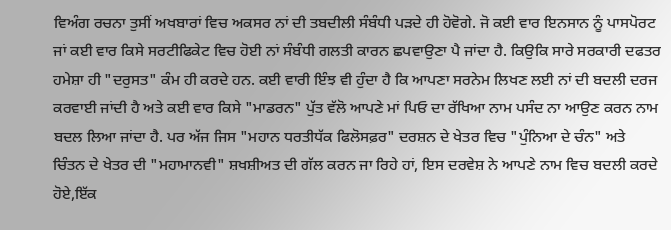ਵਿਅੰਗ ਰਚਨਾ ਤੁਸੀਂ ਅਖਬਾਰਾਂ ਵਿਚ ਅਕਸਰ ਨਾਂ ਦੀ ਤਬਦੀਲੀ ਸੰਬੰਧੀ ਪੜਦੇ ਹੀ ਹੋਵੋਗੇ. ਜੋ ਕਈ ਵਾਰ ਇਨਸਾਨ ਨੂੰ ਪਾਸਪੋਰਟ ਜਾਂ ਕਈ ਵਾਰ ਕਿਸੇ ਸਰਟੀਫਿਕੇਟ ਵਿਚ ਹੋਈ ਨਾਂ ਸੰਬੰਧੀ ਗਲਤੀ ਕਾਰਨ ਛਪਵਾਉਣਾ ਪੈ ਜਾਂਦਾ ਹੈ. ਕਿਉਕਿ ਸਾਰੇ ਸਰਕਾਰੀ ਦਫਤਰ ਹਮੇਸ਼ਾ ਹੀ "ਦਰੁਸਤ" ਕੰਮ ਹੀ ਕਰਦੇ ਹਨ. ਕਈ ਵਾਰੀ ਇੰਝ ਵੀ ਹੁੰਦਾ ਹੈ ਕਿ ਆਪਣਾ ਸਰਨੇਮ ਲਿਖਣ ਲਈ ਨਾਂ ਦੀ ਬਦਲੀ ਦਰਜ ਕਰਵਾਈ ਜਾਂਦੀ ਹੈ ਅਤੇ ਕਈ ਵਾਰ ਕਿਸੇ "ਮਾਡਰਨ" ਪੁੱਤ ਵੱਲੋ ਆਪਣੇ ਮਾਂ ਪਿਓ ਦਾ ਰੱਖਿਆ ਨਾਮ ਪਸੰਦ ਨਾ ਆਉਣ ਕਰਨ ਨਾਮ ਬਦਲ ਲਿਆ ਜਾਂਦਾ ਹੈ. ਪਰ ਅੱਜ ਜਿਸ "ਮਹਾਨ ਧਰਤੀਧੱਕ ਫਿਲੋਸਫ਼ਰ" ਦਰਸ਼ਨ ਦੇ ਖੇਤਰ ਵਿਚ "ਪੁੰਨਿਆ ਦੇ ਚੰਨ" ਅਤੇ ਚਿੰਤਨ ਦੇ ਖੇਤਰ ਦੀ "ਮਹਾਮਾਨਵੀ" ਸ਼ਖਸ਼ੀਅਤ ਦੀ ਗੱਲ ਕਰਨ ਜਾ ਰਿਹੇ ਹਾਂ, ਇਸ ਦਰਵੇਸ਼ ਨੇ ਆਪਣੇ ਨਾਮ ਵਿਚ ਬਦਲੀ ਕਰਦੇ ਹੋਏ,ਇੱਕ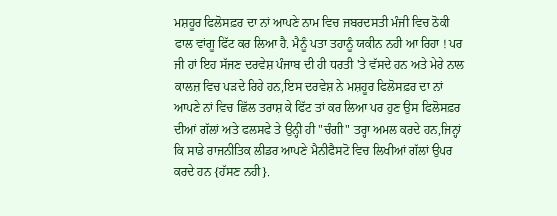ਮਸ਼ਹੂਰ ਫਿਲੋਸਫ਼ਰ ਦਾ ਨਾਂ ਆਪਣੇ ਨਾਮ ਵਿਚ ਜਬਰਦਸਤੀ ਮੰਜੀ ਵਿਚ ਠੋਕੀ ਫਾਲ ਵਾਂਗੂ ਫਿੱਟ ਕਰ ਲਿਆ ਹੈ. ਮੈਨੂੰ ਪਤਾ ਤਹਾਨੂੰ ਯਕੀਨ ਨਹੀ ਆ ਰਿਹਾ ! ਪਰ ਜੀ ਹਾਂ ਇਹ ਸੱਜਣ ਦਰਵੇਸ਼ ਪੰਜਾਬ ਦੀ ਹੀ ਧਰਤੀ 'ਤੇ ਵੱਸਦੇ ਹਨ ਅਤੇ ਮੇਰੇ ਨਾਲ ਕਾਲਜ਼ ਵਿਚ ਪੜਦੇ ਰਿਹੇ ਹਨ,ਇਸ ਦਰਵੇਸ਼ ਨੇ ਮਸ਼ਹੂਰ ਫਿਲੋਸਫ਼ਰ ਦਾ ਨਾਂ ਆਪਣੇ ਨਾਂ ਵਿਚ ਛਿੱਲ ਤਰਾਸ਼ ਕੇ ਫਿੱਟ ਤਾਂ ਕਰ ਲਿਆ ਪਰ ਹੁਣ ਉਸ ਫਿਲੋਸਫ਼ਰ ਦੀਆਂ ਗੱਲਾਂ ਅਤੇ ਫਲਸਫੇ ਤੇ ਉਨ੍ਹੀ ਹੀ "ਚੰਗੀ" ਤਰ੍ਹਾ ਅਮਲ ਕਰਦੇ ਹਨ,ਜਿਨ੍ਹਾਂ ਕਿ ਸਾਡੇ ਰਾਜਨੀਤਿਕ ਲੀਡਰ ਆਪਣੇ ਮੈਨੀਫੈਸਟੋ ਵਿਚ ਲਿਖੀਆਂ ਗੱਲਾਂ ਉਪਰ ਕਰਦੇ ਹਨ {ਹੱਸਣ ਨਹੀ}.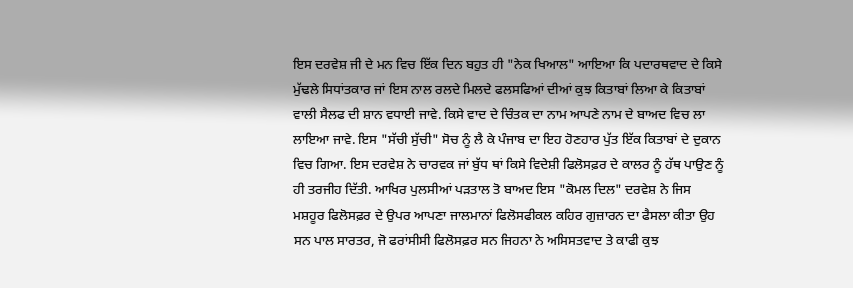ਇਸ ਦਰਵੇਸ਼ ਜੀ ਦੇ ਮਨ ਵਿਚ ਇੱਕ ਦਿਨ ਬਹੁਤ ਹੀ "ਨੇਕ ਖਿਆਲ" ਆਇਆ ਕਿ ਪਦਾਰਥਵਾਦ ਦੇ ਕਿਸੇ ਮੁੱਢਲੇ ਸਿਧਾਂਤਕਾਰ ਜਾਂ ਇਸ ਨਾਲ ਰਲਦੇ ਮਿਲਦੇ ਫਲਸਫਿਆਂ ਦੀਆਂ ਕੁਝ ਕਿਤਾਬਾਂ ਲਿਆ ਕੇ ਕਿਤਾਬਾਂ ਵਾਲੀ ਸੈਲਫ ਦੀ ਸ਼ਾਨ ਵਧਾਈ ਜਾਵੇ. ਕਿਸੇ ਵਾਦ ਦੇ ਚਿੰਤਕ ਦਾ ਨਾਮ ਆਪਣੇ ਨਾਮ ਦੇ ਬਾਅਦ ਵਿਚ ਲਾ ਲਾਇਆ ਜਾਵੇ. ਇਸ "ਸੱਚੀ ਸੁੱਚੀ" ਸੋਚ ਨੂੰ ਲੈ ਕੇ ਪੰਜਾਬ ਦਾ ਇਹ ਹੋਣਹਾਰ ਪੁੱਤ ਇੱਕ ਕਿਤਾਬਾਂ ਦੇ ਦੁਕਾਨ ਵਿਚ ਗਿਆ. ਇਸ ਦਰਵੇਸ਼ ਨੇ ਚਾਰਵਕ ਜਾਂ ਬੁੱਧ ਥਾਂ ਕਿਸੇ ਵਿਦੇਸ਼ੀ ਫਿਲੋਸਫ਼ਰ ਦੇ ਕਾਲਰ ਨੂੰ ਹੱਥ ਪਾਉਣ ਨੂੰ ਹੀ ਤਰਜੀਹ ਦਿੱਤੀ. ਆਖਿਰ ਪੁਲਸੀਆਂ ਪੜਤਾਲ ਤੋ ਬਾਅਦ ਇਸ "ਕੋਮਲ ਦਿਲ" ਦਰਵੇਸ਼ ਨੇ ਜਿਸ ਮਸ਼ਹੂਰ ਫਿਲੋਸਫ਼ਰ ਦੇ ਉਪਰ ਆਪਣਾ ਜਾਲਮਾਨਾਂ ਫਿਲੋਸਫੀਕਲ ਕਹਿਰ ਗੁਜ਼ਾਰਨ ਦਾ ਫੈਸਲਾ ਕੀਤਾ ਉਹ ਸਨ ਪਾਲ ਸਾਰਤਰ, ਜੋ ਫਰਾਂਸੀਸੀ ਫਿਲੋਸਫ਼ਰ ਸਨ ਜਿਹਨਾ ਨੇ ਅਸਿਸਤਵਾਦ ਤੇ ਕਾਫੀ ਕੁਝ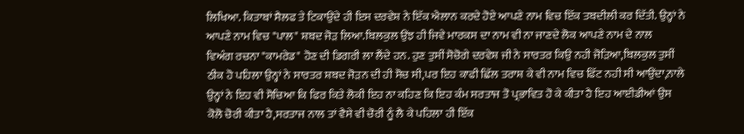ਲਿਖਿਆ. ਕਿਤਾਬਾਂ ਸੈਲਫ ਤੇ ਟਿਕਾਉਂਦੇ ਹੀ ਇਸ ਦਰਵੇਸ਼ ਨੇ ਇੱਕ ਐਲਾਨ ਕਰਦੇ ਹੋਏ ਆਪਣੇ ਨਾਮ ਵਿਚ ਇੱਕ ਤਬਦੀਲੀ ਕਰ ਦਿੱਤੀ. ਉਨ੍ਹਾਂ ਨੇ ਆਪਣੇ ਨਾਮ ਵਿਚ "ਪਾਲ" ਸ਼ਬਦ ਜੋੜ ਲਿਆ.ਬਿਲਕੁਲ ਉਂਝ ਹੀ ਜਿਵੇ ਮਾਰਕਸ ਦਾ ਨਾਮ ਵੀ ਨਾ ਜਾਣਦੇ ਲੋਕ ਆਪਣੇ ਨਾਮ ਦੇ ਨਾਲ
ਵਿਅੰਗ ਰਚਨਾ "ਕਾਮਰੇਡ" ਹੋਣ ਦੀ ਡਿਗਰੀ ਲਾ ਲੈਂਦੇ ਹਨ. ਹੁਣ ਤੁਸੀਂ ਸੋਚੋਗੇ ਦਰਵੇਸ਼ ਜੀ ਨੇ ਸਾਰਤਰ ਕਿਉ ਨਹੀ ਜੋੜਿਆ,ਬਿਲਕੁਲ ਤੁਸੀਂ ਠੀਕ ਹੋ ਪਹਿਲਾ ਉਨ੍ਹਾਂ ਨੇ ਸਾਰਤਰ ਸ਼ਬਦ ਜੋੜਨ ਦੀ ਹੀ ਸੋਚ ਸੀ,ਪਰ ਇਹ ਕਾਫੀ ਛਿੱਲ ਤਰਾਸ਼ ਕੇ ਵੀ ਨਾਮ ਵਿਚ ਫਿੱਟ ਨਹੀ ਸੀ ਆਉਂਦਾ,ਨਾਲੇ ਉਨ੍ਹਾਂ ਨੇ ਇਹ ਵੀ ਸੋਚਿਆ ਕਿ ਫਿਰ ਕਿਤੇ ਲੋਕੀ ਇਹ ਨਾ ਕਹਿਣ ਕਿ ਇਹ ਕੰਮ ਸਰਤਾਜ ਤੋ ਪ੍ਰਭਾਵਿਤ ਹੋ ਕੇ ਕੀਤਾ ਹੈ ਇਹ ਆਈਡੀਆਂ ਉਸ ਕੋਲੋ ਚੋਰੀ ਕੀਤਾ ਹੈ,ਸਰਤਾਜ ਨਾਲ ਤਾਂ ਵੈਸੇ ਵੀ ਚੋਰੀ ਨੂੰ ਲੈ ਕੇ ਪਹਿਲਾ ਹੀ ਇੱਕ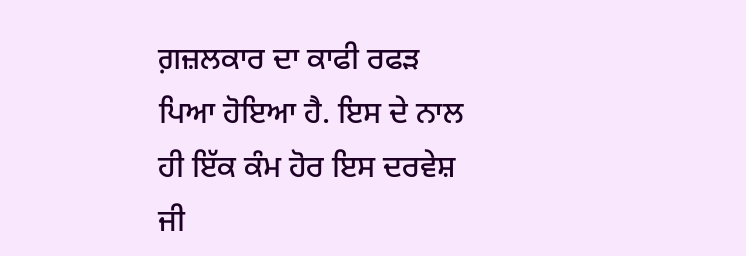ਗ਼ਜ਼ਲਕਾਰ ਦਾ ਕਾਫੀ ਰਫੜ ਪਿਆ ਹੋਇਆ ਹੈ. ਇਸ ਦੇ ਨਾਲ ਹੀ ਇੱਕ ਕੰਮ ਹੋਰ ਇਸ ਦਰਵੇਸ਼ ਜੀ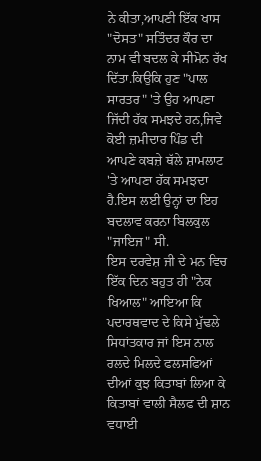ਨੇ ਕੀਤਾ,ਆਪਣੀ ਇੱਕ ਖਾਸ "ਦੋਸਤ" ਸਤਿੰਦਰ ਕੌਰ ਦਾ ਨਾਮ ਵੀ ਬਦਲ ਕੇ ਸੀਮੋਨ ਰੱਖ ਦਿੱਤਾ.ਕਿਉਕਿ ਹੁਣ "ਪਾਲ ਸਾਰਤਰ" 'ਤੇ ਉਹ ਆਪਣਾ ਜਿੱਦੀ ਹੱਕ ਸਮਝਦੇ ਹਨ,ਜਿਵੇ ਕੋਈ ਜ਼ਮੀਦਾਰ ਪਿੰਡ ਦੀ ਆਪਣੇ ਕਬਜ਼ੇ ਥੱਲੇ ਸ਼ਾਮਲਾਟ 'ਤੇ ਆਪਣਾ ਹੱਕ ਸਮਝਦਾ ਹੈ.ਇਸ ਲਈ ਉਨ੍ਹਾਂ ਦਾ ਇਹ ਬਦਲਾਵ ਕਰਨਾ ਬਿਲਕੁਲ "ਜਾਇਜ" ਸੀ.
ਇਸ ਦਰਵੇਸ਼ ਜੀ ਦੇ ਮਨ ਵਿਚ ਇੱਕ ਦਿਨ ਬਹੁਤ ਹੀ "ਨੇਕ ਖਿਆਲ" ਆਇਆ ਕਿ ਪਦਾਰਥਵਾਦ ਦੇ ਕਿਸੇ ਮੁੱਢਲੇ ਸਿਧਾਂਤਕਾਰ ਜਾਂ ਇਸ ਨਾਲ ਰਲਦੇ ਮਿਲਦੇ ਫਲਸਫਿਆਂ ਦੀਆਂ ਕੁਝ ਕਿਤਾਬਾਂ ਲਿਆ ਕੇ ਕਿਤਾਬਾਂ ਵਾਲੀ ਸੈਲਫ ਦੀ ਸ਼ਾਨ ਵਧਾਈ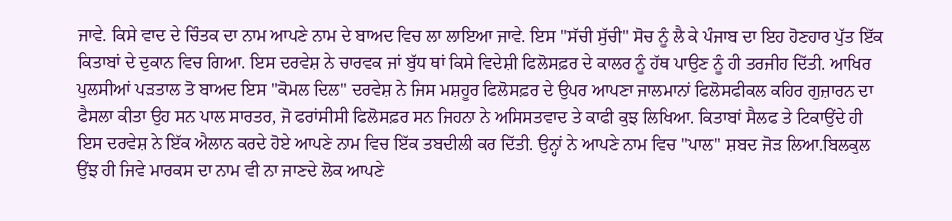ਜਾਵੇ. ਕਿਸੇ ਵਾਦ ਦੇ ਚਿੰਤਕ ਦਾ ਨਾਮ ਆਪਣੇ ਨਾਮ ਦੇ ਬਾਅਦ ਵਿਚ ਲਾ ਲਾਇਆ ਜਾਵੇ. ਇਸ "ਸੱਚੀ ਸੁੱਚੀ" ਸੋਚ ਨੂੰ ਲੈ ਕੇ ਪੰਜਾਬ ਦਾ ਇਹ ਹੋਣਹਾਰ ਪੁੱਤ ਇੱਕ ਕਿਤਾਬਾਂ ਦੇ ਦੁਕਾਨ ਵਿਚ ਗਿਆ. ਇਸ ਦਰਵੇਸ਼ ਨੇ ਚਾਰਵਕ ਜਾਂ ਬੁੱਧ ਥਾਂ ਕਿਸੇ ਵਿਦੇਸ਼ੀ ਫਿਲੋਸਫ਼ਰ ਦੇ ਕਾਲਰ ਨੂੰ ਹੱਥ ਪਾਉਣ ਨੂੰ ਹੀ ਤਰਜੀਹ ਦਿੱਤੀ. ਆਖਿਰ ਪੁਲਸੀਆਂ ਪੜਤਾਲ ਤੋ ਬਾਅਦ ਇਸ "ਕੋਮਲ ਦਿਲ" ਦਰਵੇਸ਼ ਨੇ ਜਿਸ ਮਸ਼ਹੂਰ ਫਿਲੋਸਫ਼ਰ ਦੇ ਉਪਰ ਆਪਣਾ ਜਾਲਮਾਨਾਂ ਫਿਲੋਸਫੀਕਲ ਕਹਿਰ ਗੁਜ਼ਾਰਨ ਦਾ ਫੈਸਲਾ ਕੀਤਾ ਉਹ ਸਨ ਪਾਲ ਸਾਰਤਰ, ਜੋ ਫਰਾਂਸੀਸੀ ਫਿਲੋਸਫ਼ਰ ਸਨ ਜਿਹਨਾ ਨੇ ਅਸਿਸਤਵਾਦ ਤੇ ਕਾਫੀ ਕੁਝ ਲਿਖਿਆ. ਕਿਤਾਬਾਂ ਸੈਲਫ ਤੇ ਟਿਕਾਉਂਦੇ ਹੀ ਇਸ ਦਰਵੇਸ਼ ਨੇ ਇੱਕ ਐਲਾਨ ਕਰਦੇ ਹੋਏ ਆਪਣੇ ਨਾਮ ਵਿਚ ਇੱਕ ਤਬਦੀਲੀ ਕਰ ਦਿੱਤੀ. ਉਨ੍ਹਾਂ ਨੇ ਆਪਣੇ ਨਾਮ ਵਿਚ "ਪਾਲ" ਸ਼ਬਦ ਜੋੜ ਲਿਆ.ਬਿਲਕੁਲ ਉਂਝ ਹੀ ਜਿਵੇ ਮਾਰਕਸ ਦਾ ਨਾਮ ਵੀ ਨਾ ਜਾਣਦੇ ਲੋਕ ਆਪਣੇ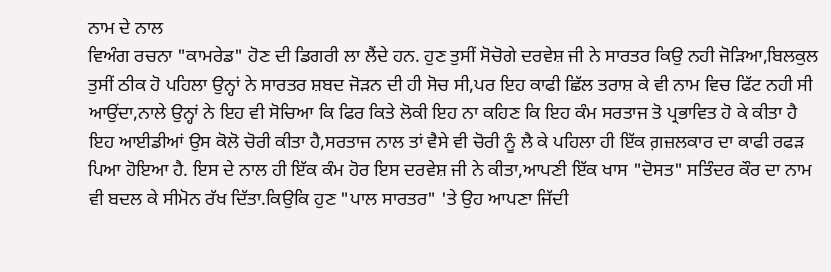ਨਾਮ ਦੇ ਨਾਲ
ਵਿਅੰਗ ਰਚਨਾ "ਕਾਮਰੇਡ" ਹੋਣ ਦੀ ਡਿਗਰੀ ਲਾ ਲੈਂਦੇ ਹਨ. ਹੁਣ ਤੁਸੀਂ ਸੋਚੋਗੇ ਦਰਵੇਸ਼ ਜੀ ਨੇ ਸਾਰਤਰ ਕਿਉ ਨਹੀ ਜੋੜਿਆ,ਬਿਲਕੁਲ ਤੁਸੀਂ ਠੀਕ ਹੋ ਪਹਿਲਾ ਉਨ੍ਹਾਂ ਨੇ ਸਾਰਤਰ ਸ਼ਬਦ ਜੋੜਨ ਦੀ ਹੀ ਸੋਚ ਸੀ,ਪਰ ਇਹ ਕਾਫੀ ਛਿੱਲ ਤਰਾਸ਼ ਕੇ ਵੀ ਨਾਮ ਵਿਚ ਫਿੱਟ ਨਹੀ ਸੀ ਆਉਂਦਾ,ਨਾਲੇ ਉਨ੍ਹਾਂ ਨੇ ਇਹ ਵੀ ਸੋਚਿਆ ਕਿ ਫਿਰ ਕਿਤੇ ਲੋਕੀ ਇਹ ਨਾ ਕਹਿਣ ਕਿ ਇਹ ਕੰਮ ਸਰਤਾਜ ਤੋ ਪ੍ਰਭਾਵਿਤ ਹੋ ਕੇ ਕੀਤਾ ਹੈ ਇਹ ਆਈਡੀਆਂ ਉਸ ਕੋਲੋ ਚੋਰੀ ਕੀਤਾ ਹੈ,ਸਰਤਾਜ ਨਾਲ ਤਾਂ ਵੈਸੇ ਵੀ ਚੋਰੀ ਨੂੰ ਲੈ ਕੇ ਪਹਿਲਾ ਹੀ ਇੱਕ ਗ਼ਜ਼ਲਕਾਰ ਦਾ ਕਾਫੀ ਰਫੜ ਪਿਆ ਹੋਇਆ ਹੈ. ਇਸ ਦੇ ਨਾਲ ਹੀ ਇੱਕ ਕੰਮ ਹੋਰ ਇਸ ਦਰਵੇਸ਼ ਜੀ ਨੇ ਕੀਤਾ,ਆਪਣੀ ਇੱਕ ਖਾਸ "ਦੋਸਤ" ਸਤਿੰਦਰ ਕੌਰ ਦਾ ਨਾਮ ਵੀ ਬਦਲ ਕੇ ਸੀਮੋਨ ਰੱਖ ਦਿੱਤਾ.ਕਿਉਕਿ ਹੁਣ "ਪਾਲ ਸਾਰਤਰ" 'ਤੇ ਉਹ ਆਪਣਾ ਜਿੱਦੀ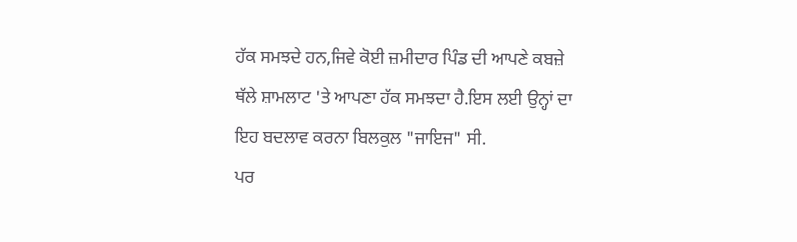ਹੱਕ ਸਮਝਦੇ ਹਨ,ਜਿਵੇ ਕੋਈ ਜ਼ਮੀਦਾਰ ਪਿੰਡ ਦੀ ਆਪਣੇ ਕਬਜ਼ੇ ਥੱਲੇ ਸ਼ਾਮਲਾਟ 'ਤੇ ਆਪਣਾ ਹੱਕ ਸਮਝਦਾ ਹੈ.ਇਸ ਲਈ ਉਨ੍ਹਾਂ ਦਾ ਇਹ ਬਦਲਾਵ ਕਰਨਾ ਬਿਲਕੁਲ "ਜਾਇਜ" ਸੀ.
ਪਰ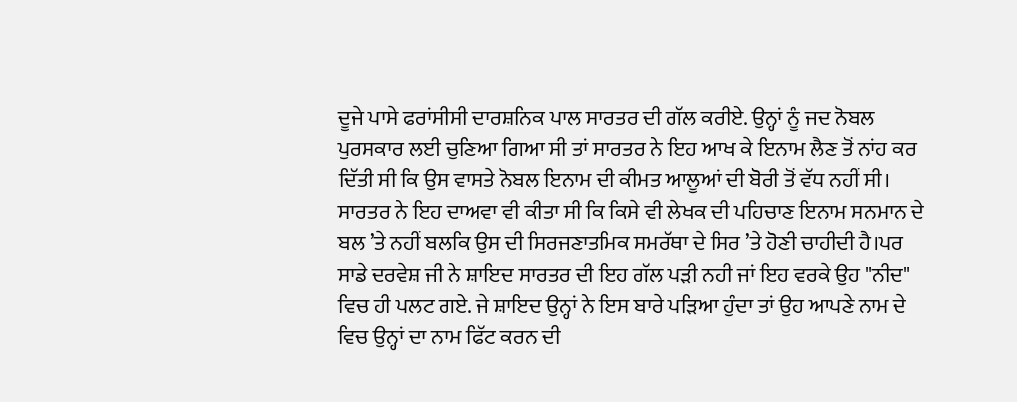ਦੂਜੇ ਪਾਸੇ ਫਰਾਂਸੀਸੀ ਦਾਰਸ਼ਨਿਕ ਪਾਲ ਸਾਰਤਰ ਦੀ ਗੱਲ ਕਰੀਏ. ਉਨ੍ਹਾਂ ਨੂੰ ਜਦ ਨੋਬਲ ਪੁਰਸਕਾਰ ਲਈ ਚੁਣਿਆ ਗਿਆ ਸੀ ਤਾਂ ਸਾਰਤਰ ਨੇ ਇਹ ਆਖ ਕੇ ਇਨਾਮ ਲੈਣ ਤੋਂ ਨਾਂਹ ਕਰ ਦਿੱਤੀ ਸੀ ਕਿ ਉਸ ਵਾਸਤੇ ਨੋਬਲ ਇਨਾਮ ਦੀ ਕੀਮਤ ਆਲੂਆਂ ਦੀ ਬੋਰੀ ਤੋਂ ਵੱਧ ਨਹੀਂ ਸੀ। ਸਾਰਤਰ ਨੇ ਇਹ ਦਾਅਵਾ ਵੀ ਕੀਤਾ ਸੀ ਕਿ ਕਿਸੇ ਵੀ ਲੇਖਕ ਦੀ ਪਹਿਚਾਣ ਇਨਾਮ ਸਨਮਾਨ ਦੇ ਬਲ ’ਤੇ ਨਹੀਂ ਬਲਕਿ ਉਸ ਦੀ ਸਿਰਜਣਾਤਮਿਕ ਸਮਰੱਥਾ ਦੇ ਸਿਰ ’ਤੇ ਹੋਣੀ ਚਾਹੀਦੀ ਹੈ।ਪਰ ਸਾਡੇ ਦਰਵੇਸ਼ ਜੀ ਨੇ ਸ਼ਾਇਦ ਸਾਰਤਰ ਦੀ ਇਹ ਗੱਲ ਪੜੀ ਨਹੀ ਜਾਂ ਇਹ ਵਰਕੇ ਉਹ "ਨੀਦ" ਵਿਚ ਹੀ ਪਲਟ ਗਏ. ਜੇ ਸ਼ਾਇਦ ਉਨ੍ਹਾਂ ਨੇ ਇਸ ਬਾਰੇ ਪੜਿਆ ਹੁੰਦਾ ਤਾਂ ਉਹ ਆਪਣੇ ਨਾਮ ਦੇ ਵਿਚ ਉਨ੍ਹਾਂ ਦਾ ਨਾਮ ਫਿੱਟ ਕਰਨ ਦੀ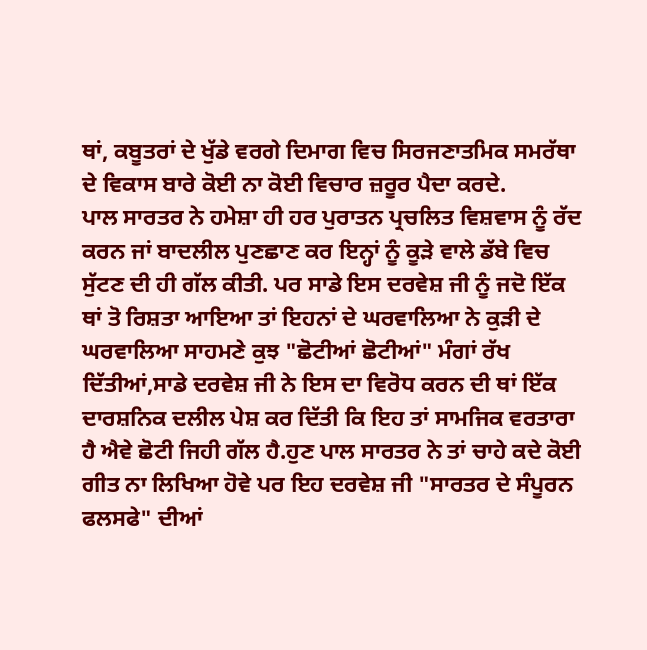ਥਾਂ, ਕਬੂਤਰਾਂ ਦੇ ਖੁੱਡੇ ਵਰਗੇ ਦਿਮਾਗ ਵਿਚ ਸਿਰਜਣਾਤਮਿਕ ਸਮਰੱਥਾ ਦੇ ਵਿਕਾਸ ਬਾਰੇ ਕੋਈ ਨਾ ਕੋਈ ਵਿਚਾਰ ਜ਼ਰੂਰ ਪੈਦਾ ਕਰਦੇ.
ਪਾਲ ਸਾਰਤਰ ਨੇ ਹਮੇਸ਼ਾ ਹੀ ਹਰ ਪੁਰਾਤਨ ਪ੍ਰਚਲਿਤ ਵਿਸ਼ਵਾਸ ਨੂੰ ਰੱਦ ਕਰਨ ਜਾਂ ਬਾਦਲੀਲ ਪੁਣਛਾਣ ਕਰ ਇਨ੍ਹਾਂ ਨੂੰ ਕੂੜੇ ਵਾਲੇ ਡੱਬੇ ਵਿਚ ਸੁੱਟਣ ਦੀ ਹੀ ਗੱਲ ਕੀਤੀ. ਪਰ ਸਾਡੇ ਇਸ ਦਰਵੇਸ਼ ਜੀ ਨੂੰ ਜਦੋ ਇੱਕ ਥਾਂ ਤੋ ਰਿਸ਼ਤਾ ਆਇਆ ਤਾਂ ਇਹਨਾਂ ਦੇ ਘਰਵਾਲਿਆ ਨੇ ਕੁੜੀ ਦੇ ਘਰਵਾਲਿਆ ਸਾਹਮਣੇ ਕੁਝ "ਛੋਟੀਆਂ ਛੋਟੀਆਂ" ਮੰਗਾਂ ਰੱਖ ਦਿੱਤੀਆਂ,ਸਾਡੇ ਦਰਵੇਸ਼ ਜੀ ਨੇ ਇਸ ਦਾ ਵਿਰੋਧ ਕਰਨ ਦੀ ਥਾਂ ਇੱਕ ਦਾਰਸ਼ਨਿਕ ਦਲੀਲ ਪੇਸ਼ ਕਰ ਦਿੱਤੀ ਕਿ ਇਹ ਤਾਂ ਸਾਮਜਿਕ ਵਰਤਾਰਾ ਹੈ ਐਵੇ ਛੋਟੀ ਜਿਹੀ ਗੱਲ ਹੈ.ਹੁਣ ਪਾਲ ਸਾਰਤਰ ਨੇ ਤਾਂ ਚਾਹੇ ਕਦੇ ਕੋਈ ਗੀਤ ਨਾ ਲਿਖਿਆ ਹੋਵੇ ਪਰ ਇਹ ਦਰਵੇਸ਼ ਜੀ "ਸਾਰਤਰ ਦੇ ਸੰਪੂਰਨ ਫਲਸਫੇ" ਦੀਆਂ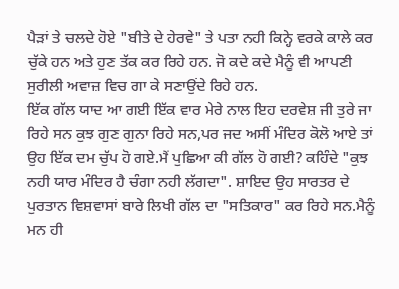ਪੈੜਾਂ ਤੇ ਚਲਦੇ ਹੋਏ "ਬੀਤੇ ਦੇ ਹੇਰਵੇ" ਤੇ ਪਤਾ ਨਹੀ ਕਿਨ੍ਹੇ ਵਰਕੇ ਕਾਲੇ ਕਰ ਚੁੱਕੇ ਹਨ ਅਤੇ ਹੁਣ ਤੱਕ ਕਰ ਰਿਹੇ ਹਨ. ਜੋ ਕਦੇ ਕਦੇ ਮੈਨੂੰ ਵੀ ਆਪਣੀ ਸੁਰੀਲੀ ਅਵਾਜ਼ ਵਿਚ ਗਾ ਕੇ ਸਣਾਉਂਦੇ ਰਿਹੇ ਹਨ.
ਇੱਕ ਗੱਲ ਯਾਦ ਆ ਗਈ ਇੱਕ ਵਾਰ ਮੇਰੇ ਨਾਲ ਇਹ ਦਰਵੇਸ਼ ਜੀ ਤੁਰੇ ਜਾ ਰਿਹੇ ਸਨ ਕੁਝ ਗੁਣ ਗੁਨਾ ਰਿਹੇ ਸਨ,ਪਰ ਜਦ ਅਸੀਂ ਮੰਦਿਰ ਕੋਲੋ ਆਏ ਤਾਂ ਉਹ ਇੱਕ ਦਮ ਚੁੱਪ ਹੋ ਗਏ.ਮੈਂ ਪੁਛਿਆ ਕੀ ਗੱਲ ਹੋ ਗਈ? ਕਹਿੰਦੇ "ਕੁਝ ਨਹੀ ਯਾਰ ਮੰਦਿਰ ਹੈ ਚੰਗਾ ਨਹੀ ਲੱਗਦਾ". ਸ਼ਾਇਦ ਉਹ ਸਾਰਤਰ ਦੇ ਪੁਰਤਾਨ ਵਿਸ਼ਵਾਸਾਂ ਬਾਰੇ ਲਿਖੀ ਗੱਲ ਦਾ "ਸਤਿਕਾਰ" ਕਰ ਰਿਹੇ ਸਨ.ਮੈਨੂੰ ਮਨ ਹੀ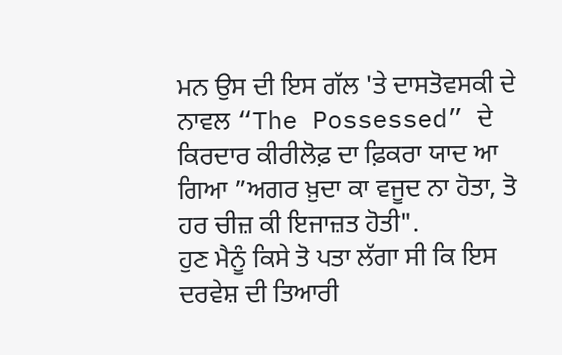ਮਨ ਉਸ ਦੀ ਇਸ ਗੱਲ 'ਤੇ ਦਾਸਤੋਵਸਕੀ ਦੇ ਨਾਵਲ “The Possessed” ਦੇ ਕਿਰਦਾਰ ਕੀਰੀਲੋਫ਼ ਦਾ ਫ਼ਿਕਰਾ ਯਾਦ ਆ ਗਿਆ ”ਅਗਰ ਖ਼ੁਦਾ ਕਾ ਵਜੂਦ ਨਾ ਹੋਤਾ, ਤੋ ਹਰ ਚੀਜ਼ ਕੀ ਇਜਾਜ਼ਤ ਹੋਤੀ".
ਹੁਣ ਮੈਨੂੰ ਕਿਸੇ ਤੋ ਪਤਾ ਲੱਗਾ ਸੀ ਕਿ ਇਸ ਦਰਵੇਸ਼ ਦੀ ਤਿਆਰੀ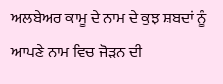ਅਲਬੇਅਰ ਕਾਮੂ ਦੇ ਨਾਮ ਦੇ ਕੁਝ ਸ਼ਬਦਾਂ ਨੂੰ ਆਪਣੇ ਨਾਮ ਵਿਚ ਜੋੜਨ ਦੀ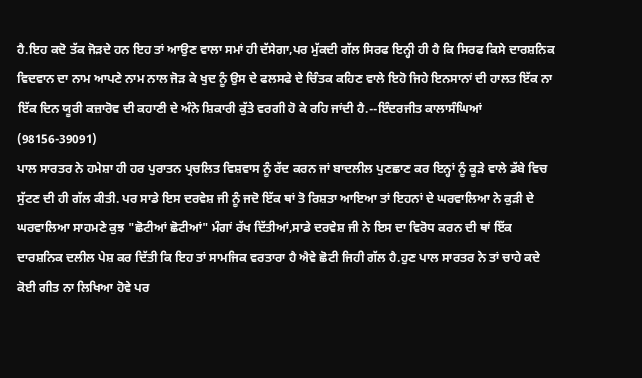ਹੈ.ਇਹ ਕਦੋ ਤੱਕ ਜੋੜਦੇ ਹਨ ਇਹ ਤਾਂ ਆਉਣ ਵਾਲਾ ਸਮਾਂ ਹੀ ਦੱਸੇਗਾ,ਪਰ ਮੁੱਕਦੀ ਗੱਲ ਸਿਰਫ ਇਨ੍ਹੀ ਹੀ ਹੈ ਕਿ ਸਿਰਫ ਕਿਸੇ ਦਾਰਸ਼ਨਿਕ ਵਿਦਵਾਨ ਦਾ ਨਾਮ ਆਪਣੇ ਨਾਮ ਨਾਲ ਜੋੜ ਕੇ ਖੁਦ ਨੂੰ ਉਸ ਦੇ ਫਲਸਫੇ ਦੇ ਚਿੰਤਕ ਕਹਿਣ ਵਾਲੇ ਇਹੋ ਜਿਹੇ ਇਨਸਾਨਾਂ ਦੀ ਹਾਲਤ ਇੱਕ ਨਾ ਇੱਕ ਦਿਨ ਯੂਰੀ ਕਜ਼ਾਰੋਵ ਦੀ ਕਹਾਣੀ ਦੇ ਅੰਨੇ ਸ਼ਿਕਾਰੀ ਕੁੱਤੇ ਵਰਗੀ ਹੋ ਕੇ ਰਹਿ ਜਾਂਦੀ ਹੈ.--ਇੰਦਰਜੀਤ ਕਾਲਾਸੰਘਿਆਂ (98156-39091)
ਪਾਲ ਸਾਰਤਰ ਨੇ ਹਮੇਸ਼ਾ ਹੀ ਹਰ ਪੁਰਾਤਨ ਪ੍ਰਚਲਿਤ ਵਿਸ਼ਵਾਸ ਨੂੰ ਰੱਦ ਕਰਨ ਜਾਂ ਬਾਦਲੀਲ ਪੁਣਛਾਣ ਕਰ ਇਨ੍ਹਾਂ ਨੂੰ ਕੂੜੇ ਵਾਲੇ ਡੱਬੇ ਵਿਚ ਸੁੱਟਣ ਦੀ ਹੀ ਗੱਲ ਕੀਤੀ. ਪਰ ਸਾਡੇ ਇਸ ਦਰਵੇਸ਼ ਜੀ ਨੂੰ ਜਦੋ ਇੱਕ ਥਾਂ ਤੋ ਰਿਸ਼ਤਾ ਆਇਆ ਤਾਂ ਇਹਨਾਂ ਦੇ ਘਰਵਾਲਿਆ ਨੇ ਕੁੜੀ ਦੇ ਘਰਵਾਲਿਆ ਸਾਹਮਣੇ ਕੁਝ "ਛੋਟੀਆਂ ਛੋਟੀਆਂ" ਮੰਗਾਂ ਰੱਖ ਦਿੱਤੀਆਂ,ਸਾਡੇ ਦਰਵੇਸ਼ ਜੀ ਨੇ ਇਸ ਦਾ ਵਿਰੋਧ ਕਰਨ ਦੀ ਥਾਂ ਇੱਕ ਦਾਰਸ਼ਨਿਕ ਦਲੀਲ ਪੇਸ਼ ਕਰ ਦਿੱਤੀ ਕਿ ਇਹ ਤਾਂ ਸਾਮਜਿਕ ਵਰਤਾਰਾ ਹੈ ਐਵੇ ਛੋਟੀ ਜਿਹੀ ਗੱਲ ਹੈ.ਹੁਣ ਪਾਲ ਸਾਰਤਰ ਨੇ ਤਾਂ ਚਾਹੇ ਕਦੇ ਕੋਈ ਗੀਤ ਨਾ ਲਿਖਿਆ ਹੋਵੇ ਪਰ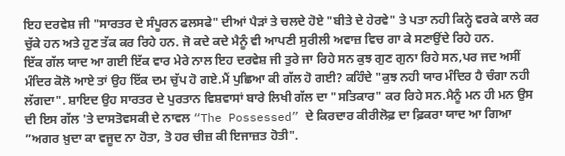ਇਹ ਦਰਵੇਸ਼ ਜੀ "ਸਾਰਤਰ ਦੇ ਸੰਪੂਰਨ ਫਲਸਫੇ" ਦੀਆਂ ਪੈੜਾਂ ਤੇ ਚਲਦੇ ਹੋਏ "ਬੀਤੇ ਦੇ ਹੇਰਵੇ" ਤੇ ਪਤਾ ਨਹੀ ਕਿਨ੍ਹੇ ਵਰਕੇ ਕਾਲੇ ਕਰ ਚੁੱਕੇ ਹਨ ਅਤੇ ਹੁਣ ਤੱਕ ਕਰ ਰਿਹੇ ਹਨ. ਜੋ ਕਦੇ ਕਦੇ ਮੈਨੂੰ ਵੀ ਆਪਣੀ ਸੁਰੀਲੀ ਅਵਾਜ਼ ਵਿਚ ਗਾ ਕੇ ਸਣਾਉਂਦੇ ਰਿਹੇ ਹਨ.
ਇੱਕ ਗੱਲ ਯਾਦ ਆ ਗਈ ਇੱਕ ਵਾਰ ਮੇਰੇ ਨਾਲ ਇਹ ਦਰਵੇਸ਼ ਜੀ ਤੁਰੇ ਜਾ ਰਿਹੇ ਸਨ ਕੁਝ ਗੁਣ ਗੁਨਾ ਰਿਹੇ ਸਨ,ਪਰ ਜਦ ਅਸੀਂ ਮੰਦਿਰ ਕੋਲੋ ਆਏ ਤਾਂ ਉਹ ਇੱਕ ਦਮ ਚੁੱਪ ਹੋ ਗਏ.ਮੈਂ ਪੁਛਿਆ ਕੀ ਗੱਲ ਹੋ ਗਈ? ਕਹਿੰਦੇ "ਕੁਝ ਨਹੀ ਯਾਰ ਮੰਦਿਰ ਹੈ ਚੰਗਾ ਨਹੀ ਲੱਗਦਾ". ਸ਼ਾਇਦ ਉਹ ਸਾਰਤਰ ਦੇ ਪੁਰਤਾਨ ਵਿਸ਼ਵਾਸਾਂ ਬਾਰੇ ਲਿਖੀ ਗੱਲ ਦਾ "ਸਤਿਕਾਰ" ਕਰ ਰਿਹੇ ਸਨ.ਮੈਨੂੰ ਮਨ ਹੀ ਮਨ ਉਸ ਦੀ ਇਸ ਗੱਲ 'ਤੇ ਦਾਸਤੋਵਸਕੀ ਦੇ ਨਾਵਲ “The Possessed” ਦੇ ਕਿਰਦਾਰ ਕੀਰੀਲੋਫ਼ ਦਾ ਫ਼ਿਕਰਾ ਯਾਦ ਆ ਗਿਆ ”ਅਗਰ ਖ਼ੁਦਾ ਕਾ ਵਜੂਦ ਨਾ ਹੋਤਾ, ਤੋ ਹਰ ਚੀਜ਼ ਕੀ ਇਜਾਜ਼ਤ ਹੋਤੀ".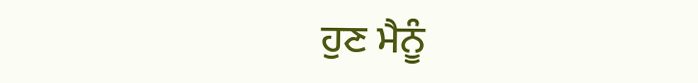ਹੁਣ ਮੈਨੂੰ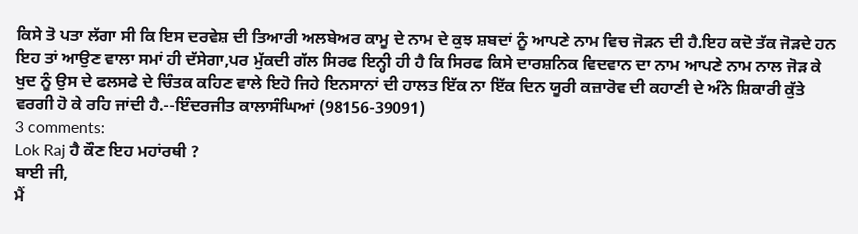ਕਿਸੇ ਤੋ ਪਤਾ ਲੱਗਾ ਸੀ ਕਿ ਇਸ ਦਰਵੇਸ਼ ਦੀ ਤਿਆਰੀ ਅਲਬੇਅਰ ਕਾਮੂ ਦੇ ਨਾਮ ਦੇ ਕੁਝ ਸ਼ਬਦਾਂ ਨੂੰ ਆਪਣੇ ਨਾਮ ਵਿਚ ਜੋੜਨ ਦੀ ਹੈ.ਇਹ ਕਦੋ ਤੱਕ ਜੋੜਦੇ ਹਨ ਇਹ ਤਾਂ ਆਉਣ ਵਾਲਾ ਸਮਾਂ ਹੀ ਦੱਸੇਗਾ,ਪਰ ਮੁੱਕਦੀ ਗੱਲ ਸਿਰਫ ਇਨ੍ਹੀ ਹੀ ਹੈ ਕਿ ਸਿਰਫ ਕਿਸੇ ਦਾਰਸ਼ਨਿਕ ਵਿਦਵਾਨ ਦਾ ਨਾਮ ਆਪਣੇ ਨਾਮ ਨਾਲ ਜੋੜ ਕੇ ਖੁਦ ਨੂੰ ਉਸ ਦੇ ਫਲਸਫੇ ਦੇ ਚਿੰਤਕ ਕਹਿਣ ਵਾਲੇ ਇਹੋ ਜਿਹੇ ਇਨਸਾਨਾਂ ਦੀ ਹਾਲਤ ਇੱਕ ਨਾ ਇੱਕ ਦਿਨ ਯੂਰੀ ਕਜ਼ਾਰੋਵ ਦੀ ਕਹਾਣੀ ਦੇ ਅੰਨੇ ਸ਼ਿਕਾਰੀ ਕੁੱਤੇ ਵਰਗੀ ਹੋ ਕੇ ਰਹਿ ਜਾਂਦੀ ਹੈ.--ਇੰਦਰਜੀਤ ਕਾਲਾਸੰਘਿਆਂ (98156-39091)
3 comments:
Lok Raj ਹੈ ਕੌਣ ਇਹ ਮਹਾਂਰਥੀ ?
ਬਾਈ ਜੀ,
ਮੈਂ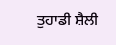ਤੁਹਾਡੀ ਸ਼ੈਲੀ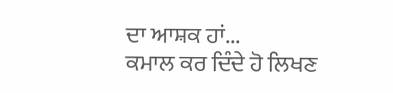ਦਾ ਆਸ਼ਕ ਹਾਂ...
ਕਮਾਲ ਕਰ ਦਿੰਦੇ ਹੋ ਲਿਖਣ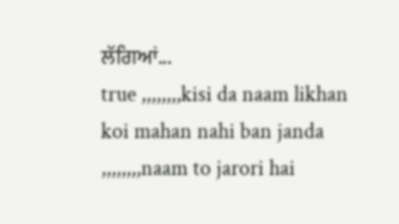ਲੱਗਿਆਂ...
true ,,,,,,,,kisi da naam likhan koi mahan nahi ban janda ,,,,,,,,naam to jarori hai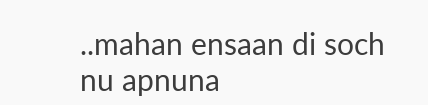..mahan ensaan di soch nu apnuna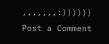,,,,,,,:))))))
Post a Comment